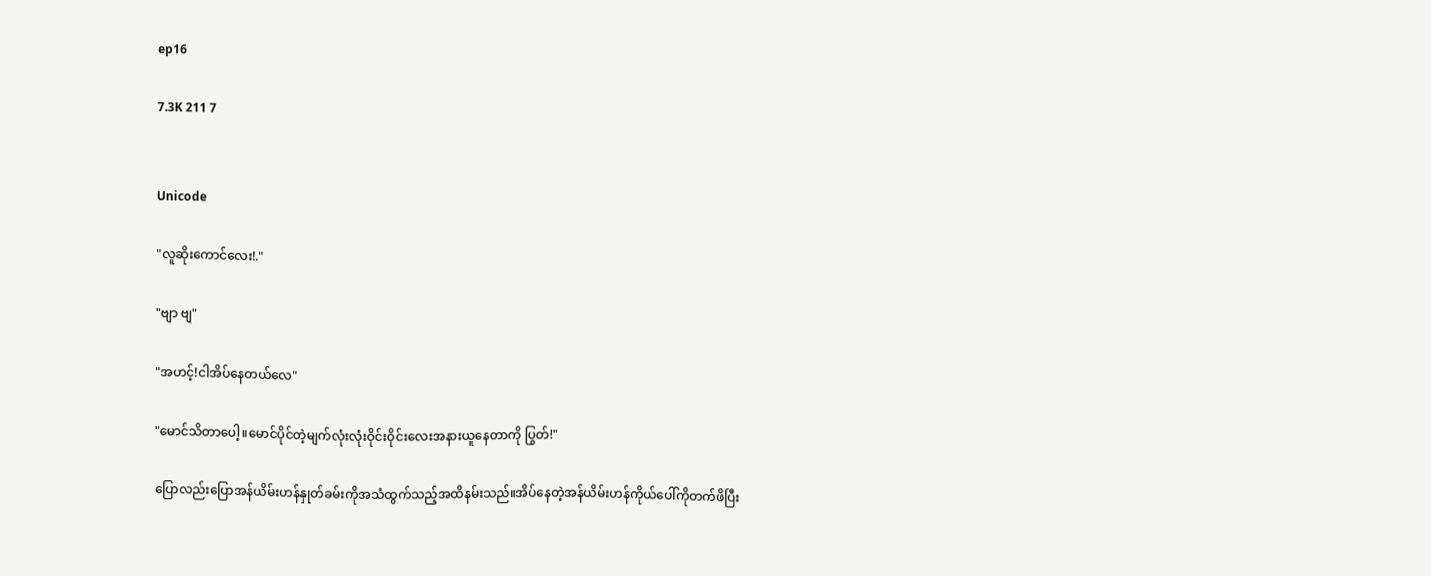ep16

7.3K 211 7


Unicode

"လူဆိုးကောင်လေး!."

"ဗျာ ဗျ"

"အဟင့်!ငါအိပ်နေတယ်လေ"

"မောင်သိတာပေါ့။မောင်ပိုင်တဲ့မျက်လုံးလုံးဝိုင်းဝိုင်းလေးအနားယူနေတာကို ပြွတ်!"

ပြောလည်းပြောအန်ယိမ်းဟန်နှုတ်ခမ်းကိုအသံထွက်သည့်အထိနမ်းသည်။အိပ်နေတဲ့အန်ယိမ်းဟန်ကိုယ်ပေါ်ကိုတက်ဖိပြီး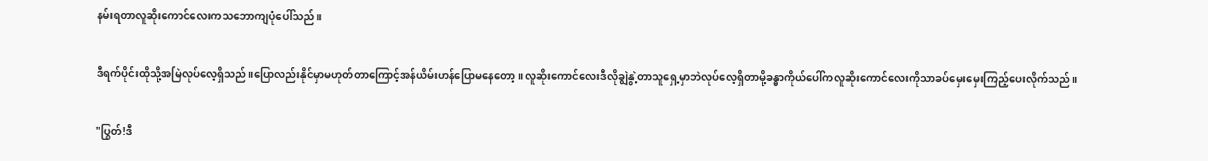နမ်းရတာလူဆိုးကောင်လေးကသဘောကျပုံပေါ်သည်။

ဒီရက်ပိုင်းထိုသို့အမြဲလုပ်လေ့ရှိသည်။ပြောလည်းနိုင်မှာမဟုတ်တာကြောင့်အန်ယိမ်းဟန်ပြောမနေတော့။လူဆိုးကောင်လေးဒီလိုချွဲနွဲ့တာသူရှေ့မှာဘဲလုပ်လေ့ရှိတာမို့ခန္ဓာကိုယ်ပေါ်ကလူဆိုးကောင်လေးကိုသာခပ်မှေးမှေးကြည့်ပေးလိုက်သည်။

"ပြွတ်!ဒီ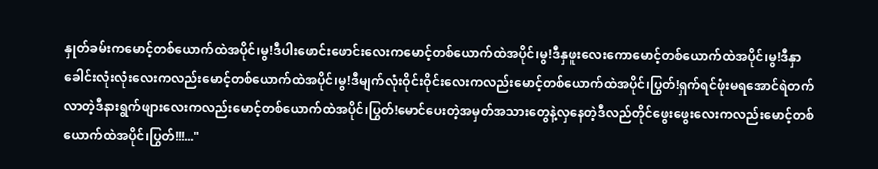နှုတ်ခမ်းကမောင့်တစ်ယောက်ထဲအပိုင်၊မွ!ဒီပါးဖောင်းဖောင်းလေးကမောင့်တစ်ယောက်ထဲအပိုင်၊မွ!ဒီနှဖူးလေးကောမောင့်တစ်ယောက်ထဲအပိုင်၊မွ!ဒီနှာခေါင်းလုံးလုံးလေးကလည်းမောင့်တစ်ယောက်ထဲအပိုင်၊မွ!ဒီမျက်လုံးဝိုင်းဝိုင်းလေးကလည်းမောင့်တစ်ယောက်ထဲအပိုင်၊ပြွတ်!ရှက်ရင်ဖုံးမရအောင်ရဲတက်လာတဲ့ဒီနားရွက်ဖျားလေးကလည်းမောင့်တစ်ယောက်ထဲအပိုင်၊ပြွတ်!မောင်ပေးတဲ့အမှတ်အသားတွေနဲ့လှနေတဲ့ဒီလည်တိုင်ဖွေးဖွေးလေးကလည်းမောင့်တစ်ယောက်ထဲအပိုင်၊ပြွတ်!!!..."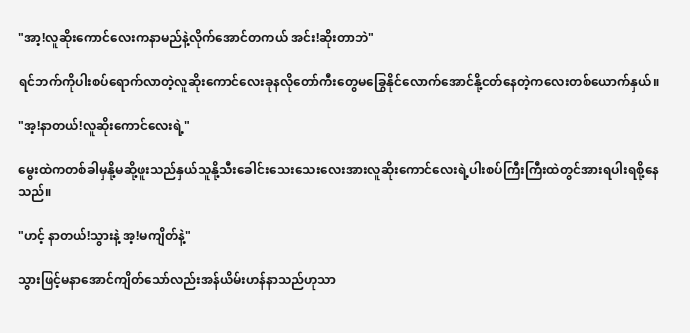"အာ့!လူဆိုးကောင်လေးကနာမည်နဲ့လိုက်အောင်တကယ် အင်း!ဆိုးတာဘဲ"

ရင်ဘက်ကိုပါးစပ်ရောက်လာတဲ့လူဆိုးကောင်လေးခုနလိုတော်ကီးတွေမခြွေနိုင်လောက်အောင်နို့ငတ်နေတဲ့ကလေးတစ်ယောက်နှယ်။

"အ့!နာတယ်!လူဆိုးကောင်လေးရဲ့"

မွေးထဲကတစ်ခါမှနို့မဆို့ဖူးသည်နှယ်သူနို့သီးခေါင်းသေးသေးလေးအားလူဆိုးကောင်လေးရဲ့ပါးစပ်ကြီးကြီးထဲတွင်အားရပါးရစို့နေသည်။

"ဟင့် နာတယ်!သွားနဲ့ အ့!မကျိတ်နဲ့"

သွားဖြင့်မနာအောင်ကျိတ်သော်လည်းအန်ယိမ်းဟန်နာသည်ဟုသာ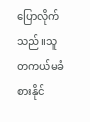ပြောလိုက်သည်။သူတကယ်မခံစားနိုင်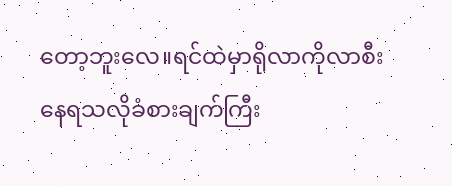တော့ဘူးလေ။ရင်ထဲမှာရိုလာကိုလာစီးနေရသလိုခံစားချက်ကြီး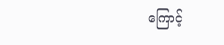ကြောင့်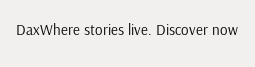DaxWhere stories live. Discover now